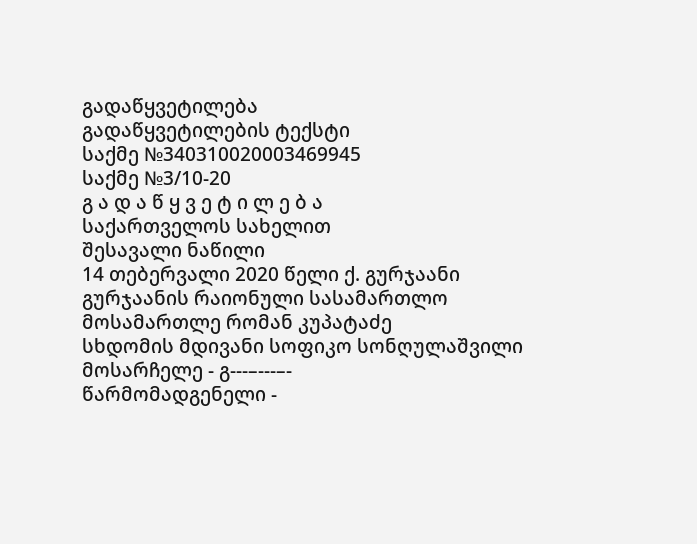გადაწყვეტილება
გადაწყვეტილების ტექსტი
საქმე №340310020003469945
საქმე №3/10-20
გ ა დ ა წ ყ ვ ე ტ ი ლ ე ბ ა
საქართველოს სახელით
შესავალი ნაწილი
14 თებერვალი 2020 წელი ქ. გურჯაანი
გურჯაანის რაიონული სასამართლო
მოსამართლე რომან კუპატაძე
სხდომის მდივანი სოფიკო სონღულაშვილი
მოსარჩელე - გ---–---–-
წარმომადგენელი -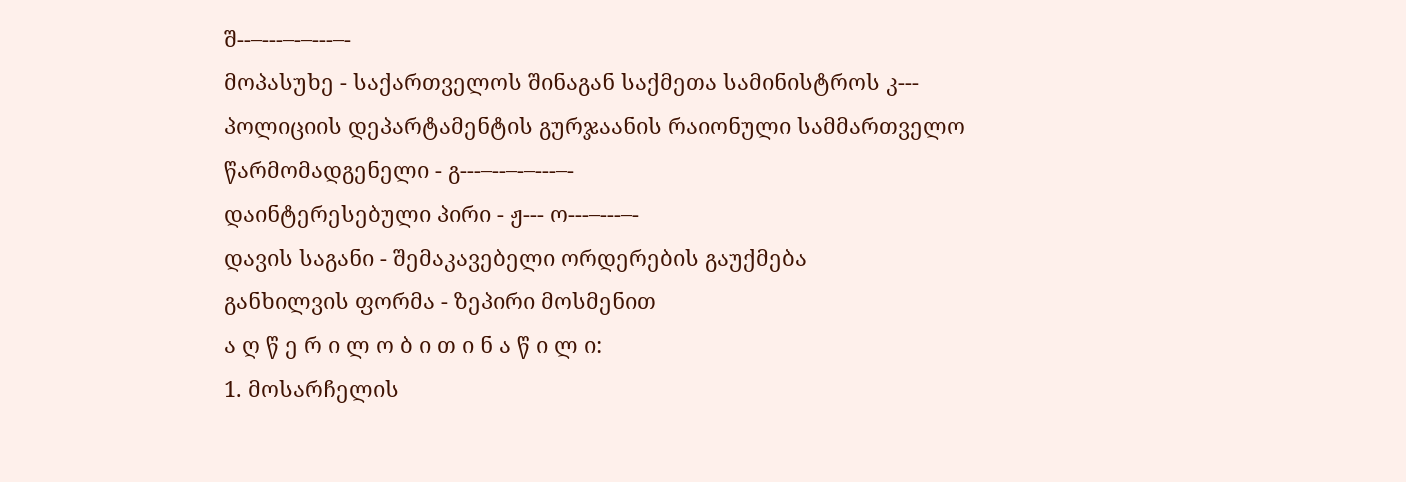შ--–---–-–---–-
მოპასუხე - საქართველოს შინაგან საქმეთა სამინისტროს კ--- პოლიციის დეპარტამენტის გურჯაანის რაიონული სამმართველო
წარმომადგენელი - გ---–--–-–---–-
დაინტერესებული პირი - ჟ--- ო---–---–-
დავის საგანი - შემაკავებელი ორდერების გაუქმება
განხილვის ფორმა - ზეპირი მოსმენით
ა ღ წ ე რ ი ლ ო ბ ი თ ი ნ ა წ ი ლ ი:
1. მოსარჩელის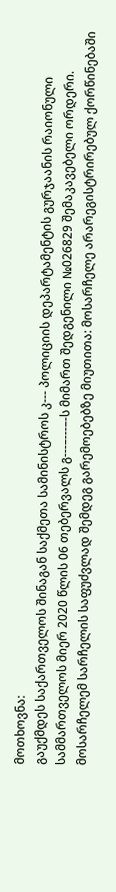მოთხოვნა:
გაუქმდეს საქართველოს შინაგან საქმეთა სამინისტროს კ--- პოლიციის დეპარტამენტის გურჯაანის რაიონული სამმართველოს მიერ 2020 წლის 06 თებერვალს გ---–---–-ს მიმართ შედგენილი №026829 შემაკავებელი ორდერი.
მოსარჩელემ სარჩელის საფუძვლად შემდეგ გარემოებებზე მიუთითა: მოსარჩელე არარეგისტრირებულ ქორწინებაში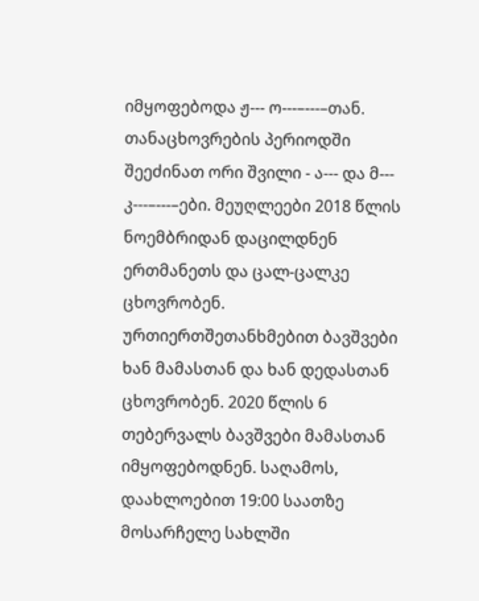იმყოფებოდა ჟ--- ო---–---–თან. თანაცხოვრების პერიოდში შეეძინათ ორი შვილი - ა--- და მ--- კ---–---–ები. მეუღლეები 2018 წლის ნოემბრიდან დაცილდნენ ერთმანეთს და ცალ-ცალკე ცხოვრობენ. ურთიერთშეთანხმებით ბავშვები ხან მამასთან და ხან დედასთან ცხოვრობენ. 2020 წლის 6 თებერვალს ბავშვები მამასთან იმყოფებოდნენ. საღამოს, დაახლოებით 19:00 საათზე მოსარჩელე სახლში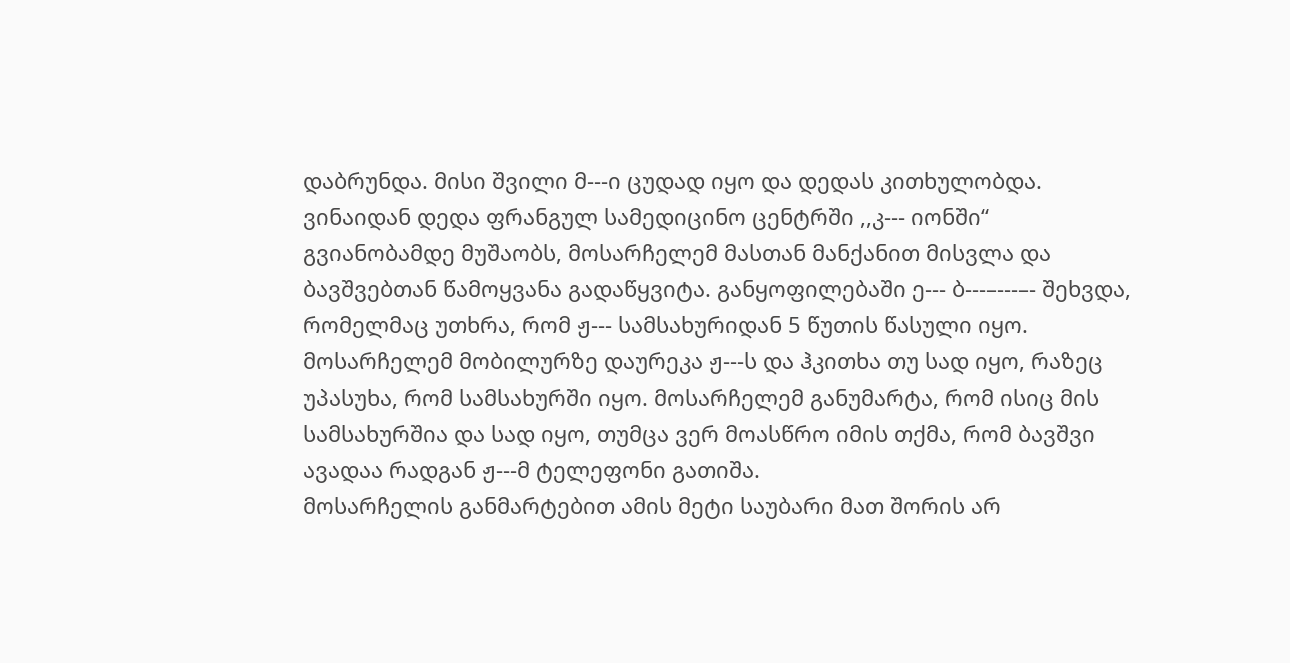დაბრუნდა. მისი შვილი მ---ი ცუდად იყო და დედას კითხულობდა. ვინაიდან დედა ფრანგულ სამედიცინო ცენტრში ,,კ--- იონში“ გვიანობამდე მუშაობს, მოსარჩელემ მასთან მანქანით მისვლა და ბავშვებთან წამოყვანა გადაწყვიტა. განყოფილებაში ე--- ბ---–---–- შეხვდა, რომელმაც უთხრა, რომ ჟ--- სამსახურიდან 5 წუთის წასული იყო. მოსარჩელემ მობილურზე დაურეკა ჟ---ს და ჰკითხა თუ სად იყო, რაზეც უპასუხა, რომ სამსახურში იყო. მოსარჩელემ განუმარტა, რომ ისიც მის სამსახურშია და სად იყო, თუმცა ვერ მოასწრო იმის თქმა, რომ ბავშვი ავადაა რადგან ჟ---მ ტელეფონი გათიშა.
მოსარჩელის განმარტებით ამის მეტი საუბარი მათ შორის არ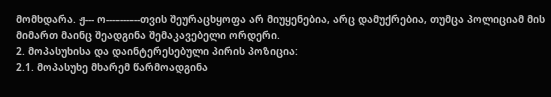მომხდარა. ჟ--- ო---–---–--თვის შეურაცხყოფა არ მიუყენებია, არც დამუქრებია, თუმცა პოლიციამ მის მიმართ მაინც შეადგინა შემაკავებელი ორდერი.
2. მოპასუხისა და დაინტერესებული პირის პოზიცია:
2.1. მოპასუხე მხარემ წარმოადგინა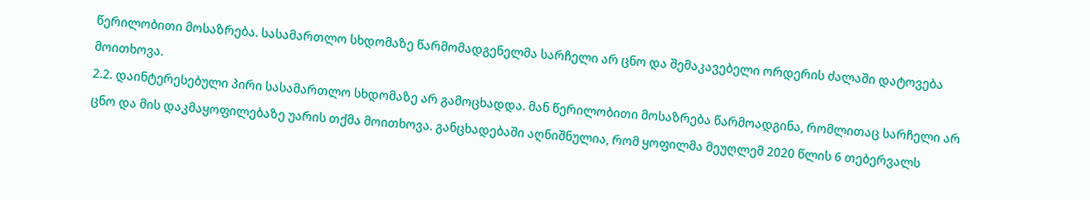წერილობითი მოსაზრება. სასამართლო სხდომაზე წარმომადგენელმა სარჩელი არ ცნო და შემაკავებელი ორდერის ძალაში დატოვება მოითხოვა.
2.2. დაინტერესებული პირი სასამართლო სხდომაზე არ გამოცხადდა. მან წერილობითი მოსაზრება წარმოადგინა, რომლითაც სარჩელი არ ცნო და მის დაკმაყოფილებაზე უარის თქმა მოითხოვა. განცხადებაში აღნიშნულია, რომ ყოფილმა მეუღლემ 2020 წლის 6 თებერვალს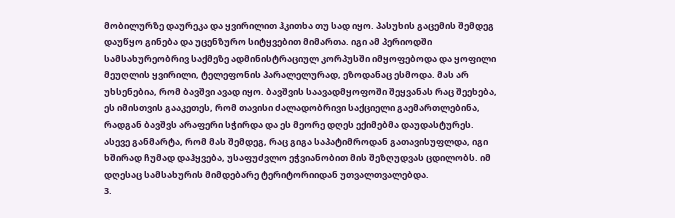მობილურზე დაურეკა და ყვირილით ჰკითხა თუ სად იყო. პასუხის გაცემის შემდეგ დაუწყო გინება და უცენზურო სიტყვებით მიმართა. იგი ამ პერიოდში სამსახურეობრივ საქმეზე ადმინისტრაციულ კორპუსში იმყოფებოდა და ყოფილი მეუღლის ყვირილი, ტელეფონის პარალელურად, ეზოდანაც ესმოდა. მას არ უხსენებია, რომ ბავშვი ავად იყო. ბავშვის საავადმყოფოში შეყვანას რაც შეეხება, ეს იმისთვის გააკეთეს, რომ თავისი ძალადობრივი საქციელი გაემართლებინა, რადგან ბავშვს არაფერი სჭირდა და ეს მეორე დღეს ექიმებმა დაუდასტურეს. ასევე განმარტა, რომ მას შემდეგ, რაც გიგა საპატიმროდან გათავისუფლდა, იგი ხშირად ჩუმად დაჰყვება, უსაფუძვლო ეჭვიანობით მის შეზღუდვას ცდილობს. იმ დღესაც სამსახურის მიმდებარე ტერიტორიიდან უთვალთვალებდა.
3.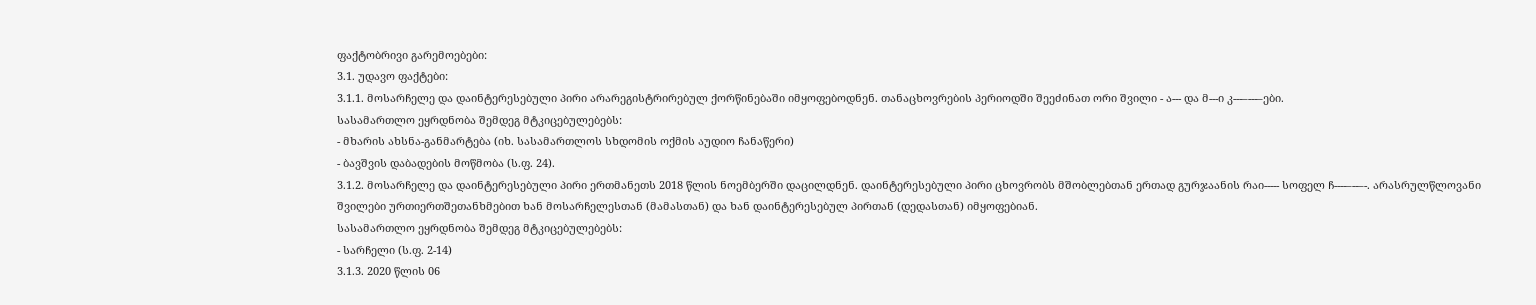ფაქტობრივი გარემოებები:
3.1. უდავო ფაქტები:
3.1.1. მოსარჩელე და დაინტერესებული პირი არარეგისტრირებულ ქორწინებაში იმყოფებოდნენ. თანაცხოვრების პერიოდში შეეძინათ ორი შვილი - ა--- და მ---ი კ---–---–ები.
სასამართლო ეყრდნობა შემდეგ მტკიცებულებებს:
- მხარის ახსნა-განმარტება (იხ. სასამართლოს სხდომის ოქმის აუდიო ჩანაწერი)
- ბავშვის დაბადების მოწმობა (ს.ფ. 24).
3.1.2. მოსარჩელე და დაინტერესებული პირი ერთმანეთს 2018 წლის ნოემბერში დაცილდნენ. დაინტერესებული პირი ცხოვრობს მშობლებთან ერთად გურჯაანის რაი----- სოფელ ჩ----–--–-. არასრულწლოვანი შვილები ურთიერთშეთანხმებით ხან მოსარჩელესთან (მამასთან) და ხან დაინტერესებულ პირთან (დედასთან) იმყოფებიან.
სასამართლო ეყრდნობა შემდეგ მტკიცებულებებს:
- სარჩელი (ს.ფ. 2-14)
3.1.3. 2020 წლის 06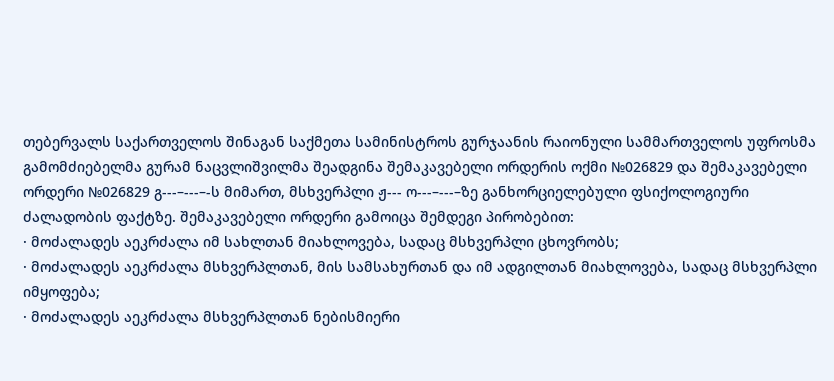თებერვალს საქართველოს შინაგან საქმეთა სამინისტროს გურჯაანის რაიონული სამმართველოს უფროსმა გამომძიებელმა გურამ ნაცვლიშვილმა შეადგინა შემაკავებელი ორდერის ოქმი №026829 და შემაკავებელი ორდერი №026829 გ---–---–-ს მიმართ, მსხვერპლი ჟ--- ო---–---–ზე განხორციელებული ფსიქოლოგიური ძალადობის ფაქტზე. შემაკავებელი ორდერი გამოიცა შემდეგი პირობებით:
· მოძალადეს აეკრძალა იმ სახლთან მიახლოვება, სადაც მსხვერპლი ცხოვრობს;
· მოძალადეს აეკრძალა მსხვერპლთან, მის სამსახურთან და იმ ადგილთან მიახლოვება, სადაც მსხვერპლი იმყოფება;
· მოძალადეს აეკრძალა მსხვერპლთან ნებისმიერი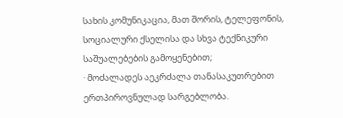სახის კომუნიკაცია, მათ შორის, ტელეფონის, სოციალური ქსელისა და სხვა ტექნიკური საშუალებების გამოყენებით;
· მოძალადეს აეკრძალა თანასაკუთრებით ერთპიროვნულად სარგებლობა.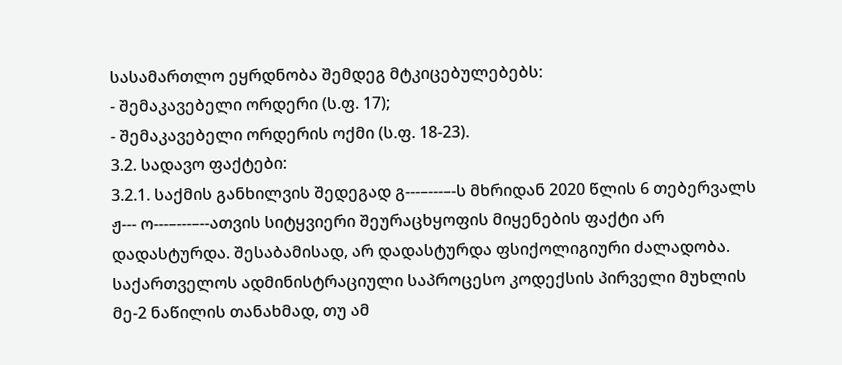სასამართლო ეყრდნობა შემდეგ მტკიცებულებებს:
- შემაკავებელი ორდერი (ს.ფ. 17);
- შემაკავებელი ორდერის ოქმი (ს.ფ. 18-23).
3.2. სადავო ფაქტები:
3.2.1. საქმის განხილვის შედეგად გ---–---–-ს მხრიდან 2020 წლის 6 თებერვალს ჟ--- ო---–---–--ათვის სიტყვიერი შეურაცხყოფის მიყენების ფაქტი არ დადასტურდა. შესაბამისად, არ დადასტურდა ფსიქოლიგიური ძალადობა.
საქართველოს ადმინისტრაციული საპროცესო კოდექსის პირველი მუხლის მე-2 ნაწილის თანახმად, თუ ამ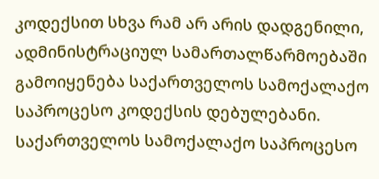კოდექსით სხვა რამ არ არის დადგენილი, ადმინისტრაციულ სამართალწარმოებაში გამოიყენება საქართველოს სამოქალაქო საპროცესო კოდექსის დებულებანი. საქართველოს სამოქალაქო საპროცესო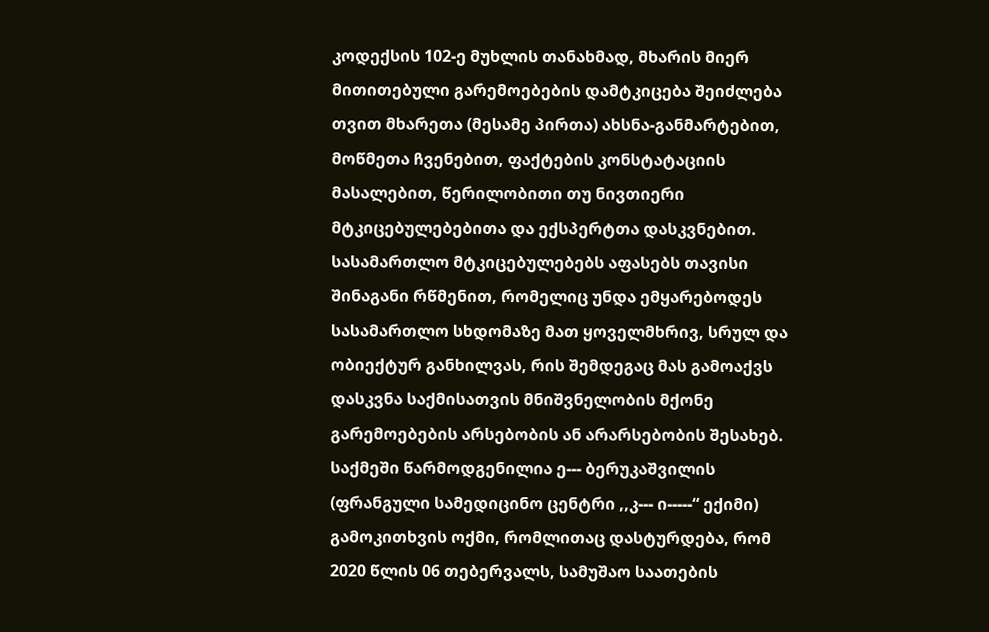კოდექსის 102-ე მუხლის თანახმად, მხარის მიერ მითითებული გარემოებების დამტკიცება შეიძლება თვით მხარეთა (მესამე პირთა) ახსნა-განმარტებით, მოწმეთა ჩვენებით, ფაქტების კონსტატაციის მასალებით, წერილობითი თუ ნივთიერი მტკიცებულებებითა და ექსპერტთა დასკვნებით. სასამართლო მტკიცებულებებს აფასებს თავისი შინაგანი რწმენით, რომელიც უნდა ემყარებოდეს სასამართლო სხდომაზე მათ ყოველმხრივ, სრულ და ობიექტურ განხილვას, რის შემდეგაც მას გამოაქვს დასკვნა საქმისათვის მნიშვნელობის მქონე გარემოებების არსებობის ან არარსებობის შესახებ.
საქმეში წარმოდგენილია ე--- ბერუკაშვილის (ფრანგული სამედიცინო ცენტრი ,,კ--- ი-----“ ექიმი) გამოკითხვის ოქმი, რომლითაც დასტურდება, რომ 2020 წლის 06 თებერვალს, სამუშაო საათების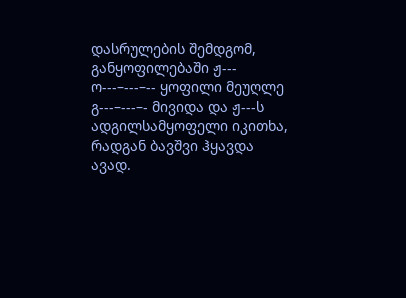დასრულების შემდგომ, განყოფილებაში ჟ--- ო---–---–-- ყოფილი მეუღლე გ---–---–- მივიდა და ჟ---ს ადგილსამყოფელი იკითხა, რადგან ბავშვი ჰყავდა ავად.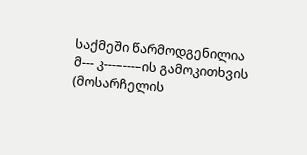საქმეში წარმოდგენილია მ--- კ---–---–ის გამოკითხვის (მოსარჩელის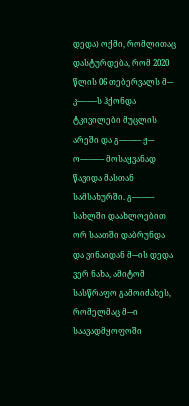დედა) ოქმი, რომლითაც დასტურდება, რომ 2020 წლის 06 თებერვალს მ--- კ---–---–ს ჰქონდა ტკივილები მუცლის არეში და გ---–---–- ჟ--- ო---–---–-- მოსაყვანად წავიდა მასთან სამსახურში. გ---–---–- სახლში დაახლოებით ორ საათში დაბრუნდა და ვინაიდან მ---ის დედა ვერ ნახა, ამიტომ სასწრაფო გამოიძახეს, რომელმაც მ---ი საავადმყოფოში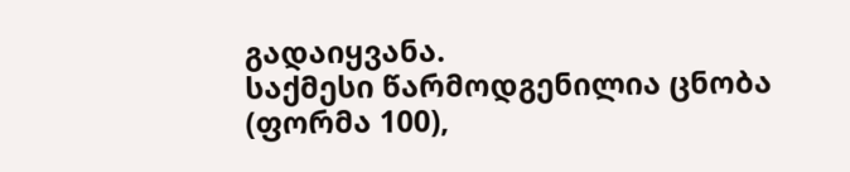გადაიყვანა.
საქმესი წარმოდგენილია ცნობა (ფორმა 100),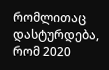რომლითაც დასტურდება, რომ 2020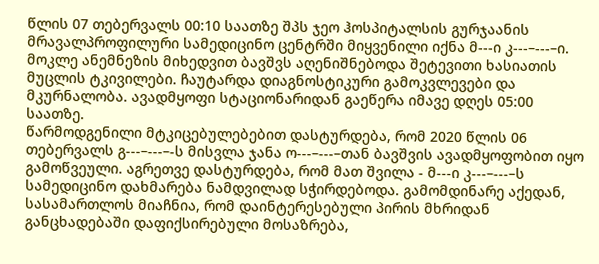წლის 07 თებერვალს 00:10 საათზე შპს ჯეო ჰოსპიტალსის გურჯაანის მრავალპროფილური სამედიცინო ცენტრში მიყვენილი იქნა მ---ი კ---–---–ი. მოკლე ანემნეზის მიხედვით ბავშვს აღენიშნებოდა შეტევითი ხასიათის მუცლის ტკივილები. ჩაუტარდა დიაგნოსტიკური გამოკვლევები და მკურნალობა. ავადმყოფი სტაციონარიდან გაეწერა იმავე დღეს 05:00 საათზე.
წარმოდგენილი მტკიცებულებებით დასტურდება, რომ 2020 წლის 06 თებერვალს გ---–---–-ს მისვლა ჯანა ო---–---–თან ბავშვის ავადმყოფობით იყო გამოწვეული. აგრეთვე დასტურდება, რომ მათ შვილა - მ---ი კ---–---–ს სამედიცინო დახმარება ნამდვილად სჭირდებოდა. გამომდინარე აქედან, სასამართლოს მიაჩნია, რომ დაინტერესებული პირის მხრიდან განცხადებაში დაფიქსირებული მოსაზრება,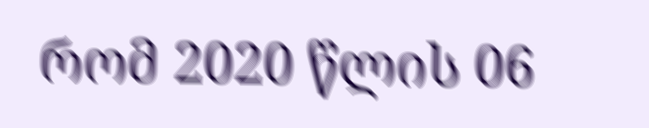რომ 2020 წლის 06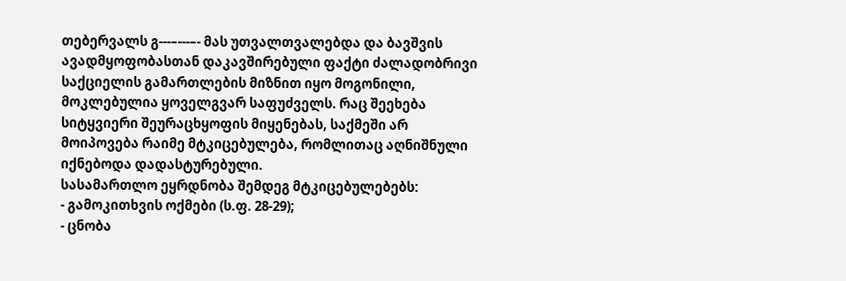თებერვალს გ---–---–- მას უთვალთვალებდა და ბავშვის ავადმყოფობასთან დაკავშირებული ფაქტი ძალადობრივი საქციელის გამართლების მიზნით იყო მოგონილი, მოკლებულია ყოველგვარ საფუძველს. რაც შეეხება სიტყვიერი შეურაცხყოფის მიყენებას, საქმეში არ მოიპოვება რაიმე მტკიცებულება, რომლითაც აღნიშნული იქნებოდა დადასტურებული.
სასამართლო ეყრდნობა შემდეგ მტკიცებულებებს:
- გამოკითხვის ოქმები (ს.ფ. 28-29);
- ცნობა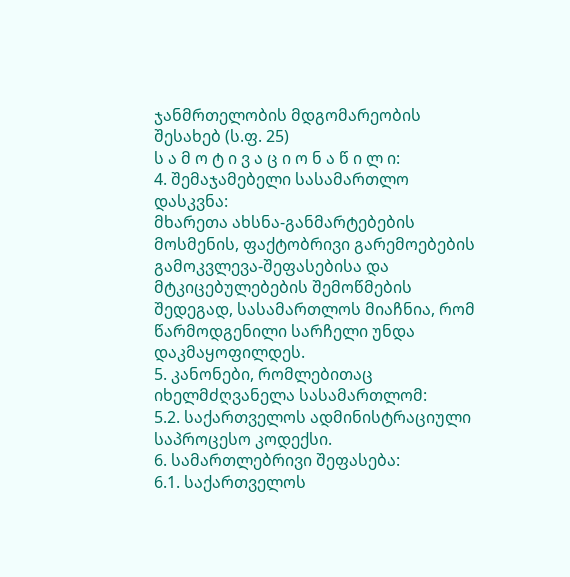ჯანმრთელობის მდგომარეობის შესახებ (ს.ფ. 25)
ს ა მ ო ტ ი ვ ა ც ი ო ნ ა წ ი ლ ი:
4. შემაჯამებელი სასამართლო დასკვნა:
მხარეთა ახსნა-განმარტებების მოსმენის, ფაქტობრივი გარემოებების გამოკვლევა-შეფასებისა და მტკიცებულებების შემოწმების შედეგად, სასამართლოს მიაჩნია, რომ წარმოდგენილი სარჩელი უნდა დაკმაყოფილდეს.
5. კანონები, რომლებითაც იხელმძღვანელა სასამართლომ:
5.2. საქართველოს ადმინისტრაციული საპროცესო კოდექსი.
6. სამართლებრივი შეფასება:
6.1. საქართველოს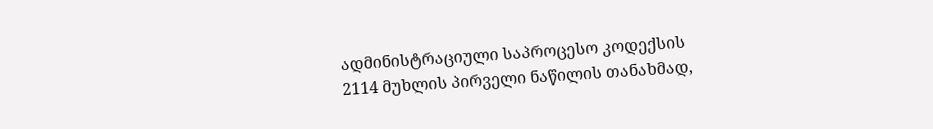ადმინისტრაციული საპროცესო კოდექსის 2114 მუხლის პირველი ნაწილის თანახმად,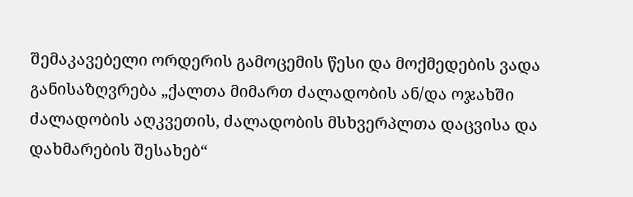შემაკავებელი ორდერის გამოცემის წესი და მოქმედების ვადა განისაზღვრება „ქალთა მიმართ ძალადობის ან/და ოჯახში ძალადობის აღკვეთის, ძალადობის მსხვერპლთა დაცვისა და დახმარების შესახებ“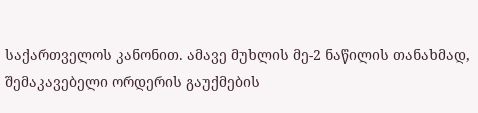საქართველოს კანონით. ამავე მუხლის მე-2 ნაწილის თანახმად, შემაკავებელი ორდერის გაუქმების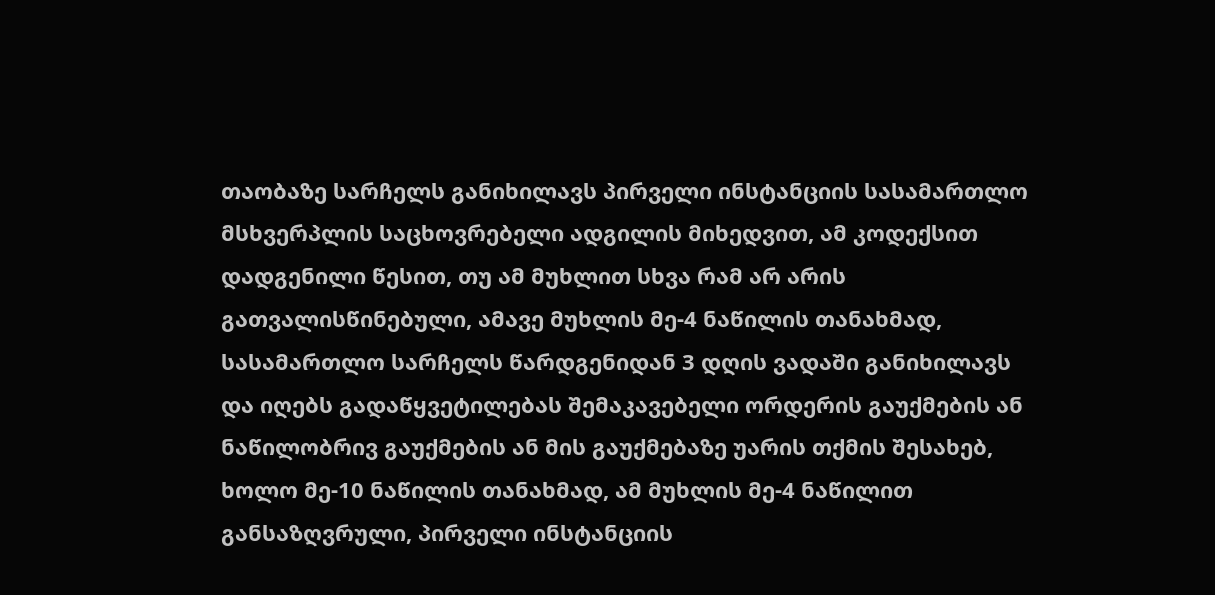თაობაზე სარჩელს განიხილავს პირველი ინსტანციის სასამართლო მსხვერპლის საცხოვრებელი ადგილის მიხედვით, ამ კოდექსით დადგენილი წესით, თუ ამ მუხლით სხვა რამ არ არის გათვალისწინებული, ამავე მუხლის მე-4 ნაწილის თანახმად, სასამართლო სარჩელს წარდგენიდან 3 დღის ვადაში განიხილავს და იღებს გადაწყვეტილებას შემაკავებელი ორდერის გაუქმების ან ნაწილობრივ გაუქმების ან მის გაუქმებაზე უარის თქმის შესახებ, ხოლო მე-10 ნაწილის თანახმად, ამ მუხლის მე-4 ნაწილით განსაზღვრული, პირველი ინსტანციის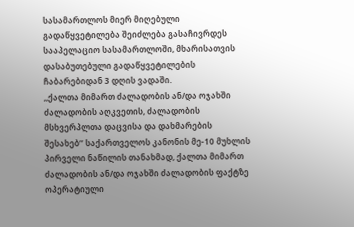სასამართლოს მიერ მიღებული გადაწყვეტილება შეიძლება გასაჩივრდეს სააპელაციო სასამართლოში, მხარისათვის დასაბუთებული გადაწყვეტილების ჩაბარებიდან 3 დღის ვადაში.
,,ქალთა მიმართ ძალადობის ან/და ოჯახში ძალადობის აღკვეთის, ძალადობის მსხვერპლთა დაცვისა და დახმარების შესახებ’’ საქართველოს კანონის მე-10 მუხლის პირველი ნაწილის თანახმად, ქალთა მიმართ ძალადობის ან/და ოჯახში ძალადობის ფაქტზე ოპერატიული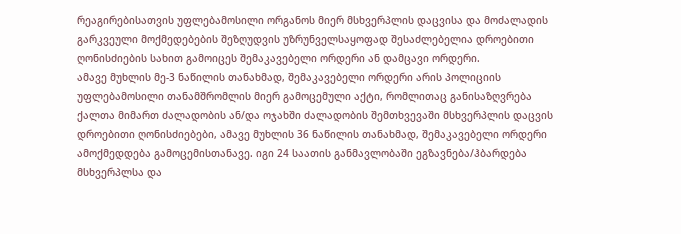რეაგირებისათვის უფლებამოსილი ორგანოს მიერ მსხვერპლის დაცვისა და მოძალადის გარკვეული მოქმედებების შეზღუდვის უზრუნველსაყოფად შესაძლებელია დროებითი ღონისძიების სახით გამოიცეს შემაკავებელი ორდერი ან დამცავი ორდერი.
ამავე მუხლის მე-3 ნაწილის თანახმად, შემაკავებელი ორდერი არის პოლიციის უფლებამოსილი თანამშრომლის მიერ გამოცემული აქტი, რომლითაც განისაზღვრება ქალთა მიმართ ძალადობის ან/და ოჯახში ძალადობის შემთხვევაში მსხვერპლის დაცვის დროებითი ღონისძიებები, ამავე მუხლის 36 ნაწილის თანახმად, შემაკავებელი ორდერი ამოქმედდება გამოცემისთანავე. იგი 24 საათის განმავლობაში ეგზავნება/ჰბარდება მსხვერპლსა და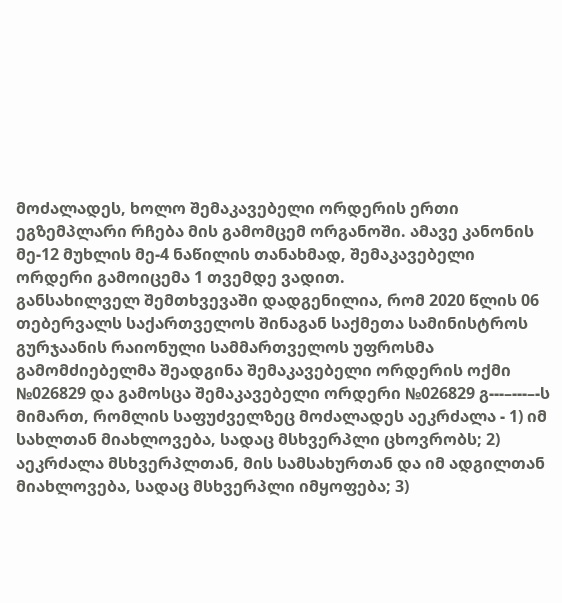მოძალადეს, ხოლო შემაკავებელი ორდერის ერთი ეგზემპლარი რჩება მის გამომცემ ორგანოში. ამავე კანონის მე-12 მუხლის მე-4 ნაწილის თანახმად, შემაკავებელი ორდერი გამოიცემა 1 თვემდე ვადით.
განსახილველ შემთხვევაში დადგენილია, რომ 2020 წლის 06 თებერვალს საქართველოს შინაგან საქმეთა სამინისტროს გურჯაანის რაიონული სამმართველოს უფროსმა გამომძიებელმა შეადგინა შემაკავებელი ორდერის ოქმი №026829 და გამოსცა შემაკავებელი ორდერი №026829 გ---–---–-ს მიმართ, რომლის საფუძველზეც მოძალადეს აეკრძალა - 1) იმ სახლთან მიახლოვება, სადაც მსხვერპლი ცხოვრობს; 2) აეკრძალა მსხვერპლთან, მის სამსახურთან და იმ ადგილთან მიახლოვება, სადაც მსხვერპლი იმყოფება; 3)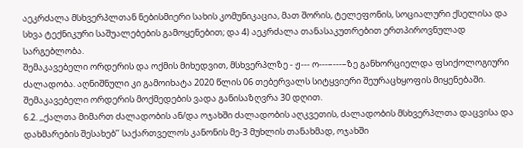აეკრძალა მსხვერპლთან ნებისმიერი სახის კომუნიკაცია, მათ შორის, ტელეფონის, სოციალური ქსელისა და სხვა ტექნიკური საშუალებების გამოყენებით; და 4) აეკრძალა თანასაკუთრებით ერთპიროვნულად სარგებლობა.
შემაკავებელი ორდერის და ოქმის მიხედვით, მსხვერპლზე - ჟ--- ო---–---–ზე განხორციელდა ფსიქოლოგიური ძალადობა. აღნიშნული კი გამოიხატა 2020 წლის 06 თებერვალს სიტყვიერი შეურაცხყოფის მიყენებაში. შემაკავებელი ორდერის მოქმედების ვადა განისაზღვრა 30 დღით.
6.2. ,,ქალთა მიმართ ძალადობის ან/და ოჯახში ძალადობის აღკვეთის, ძალადობის მსხვერპლთა დაცვისა და დახმარების შესახებ’’ საქართველოს კანონის მე-3 მუხლის თანახმად, ოჯახში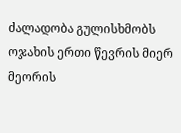ძალადობა გულისხმობს ოჯახის ერთი წევრის მიერ მეორის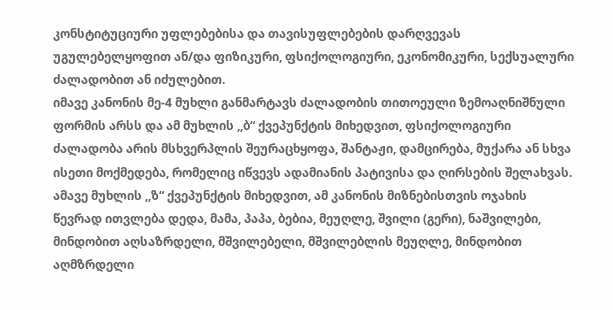კონსტიტუციური უფლებებისა და თავისუფლებების დარღვევას უგულებელყოფით ან/და ფიზიკური, ფსიქოლოგიური, ეკონომიკური, სექსუალური ძალადობით ან იძულებით.
იმავე კანონის მე-4 მუხლი განმარტავს ძალადობის თითოეული ზემოაღნიშნული ფორმის არსს და ამ მუხლის ,,ბ“ ქვეპუნქტის მიხედვით, ფსიქოლოგიური ძალადობა არის მსხვერპლის შეურაცხყოფა, შანტაჟი, დამცირება, მუქარა ან სხვა ისეთი მოქმედება, რომელიც იწვევს ადამიანის პატივისა და ღირსების შელახვას.
ამავე მუხლის ,,ზ“ ქვეპუნქტის მიხედვით, ამ კანონის მიზნებისთვის ოჯახის წევრად ითვლება დედა, მამა, პაპა, ბებია, მეუღლე, შვილი (გერი), ნაშვილები, მინდობით აღსაზრდელი, მშვილებელი, მშვილებლის მეუღლე, მინდობით აღმზრდელი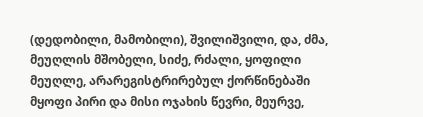(დედობილი, მამობილი), შვილიშვილი, და, ძმა, მეუღლის მშობელი, სიძე, რძალი, ყოფილი მეუღლე, არარეგისტრირებულ ქორწინებაში მყოფი პირი და მისი ოჯახის წევრი, მეურვე,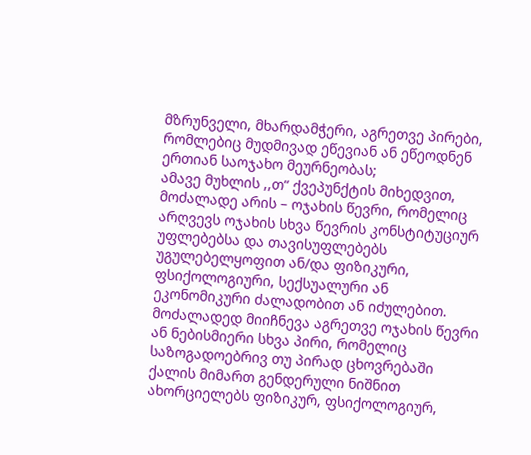მზრუნველი, მხარდამჭერი, აგრეთვე პირები, რომლებიც მუდმივად ეწევიან ან ეწეოდნენ ერთიან საოჯახო მეურნეობას;
ამავე მუხლის ,,თ“ ქვეპუნქტის მიხედვით, მოძალადე არის – ოჯახის წევრი, რომელიც არღვევს ოჯახის სხვა წევრის კონსტიტუციურ უფლებებსა და თავისუფლებებს უგულებელყოფით ან/და ფიზიკური, ფსიქოლოგიური, სექსუალური ან ეკონომიკური ძალადობით ან იძულებით. მოძალადედ მიიჩნევა აგრეთვე ოჯახის წევრი ან ნებისმიერი სხვა პირი, რომელიც საზოგადოებრივ თუ პირად ცხოვრებაში ქალის მიმართ გენდერული ნიშნით ახორციელებს ფიზიკურ, ფსიქოლოგიურ,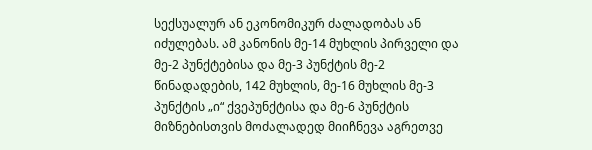სექსუალურ ან ეკონომიკურ ძალადობას ან იძულებას. ამ კანონის მე-14 მუხლის პირველი და მე-2 პუნქტებისა და მე-3 პუნქტის მე-2 წინადადების, 142 მუხლის, მე-16 მუხლის მე-3 პუნქტის „ი“ ქვეპუნქტისა და მე-6 პუნქტის მიზნებისთვის მოძალადედ მიიჩნევა აგრეთვე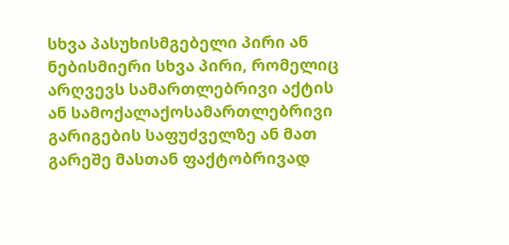სხვა პასუხისმგებელი პირი ან ნებისმიერი სხვა პირი, რომელიც არღვევს სამართლებრივი აქტის ან სამოქალაქოსამართლებრივი გარიგების საფუძველზე ან მათ გარეშე მასთან ფაქტობრივად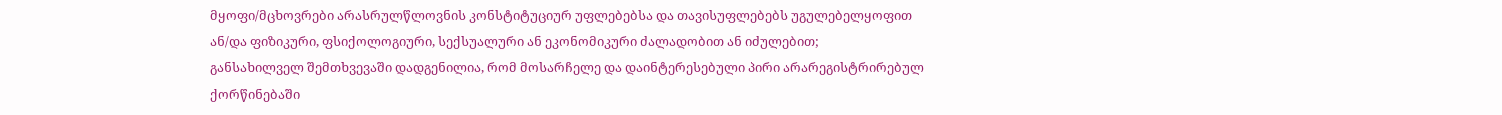მყოფი/მცხოვრები არასრულწლოვნის კონსტიტუციურ უფლებებსა და თავისუფლებებს უგულებელყოფით ან/და ფიზიკური, ფსიქოლოგიური, სექსუალური ან ეკონომიკური ძალადობით ან იძულებით;
განსახილველ შემთხვევაში დადგენილია, რომ მოსარჩელე და დაინტერესებული პირი არარეგისტრირებულ ქორწინებაში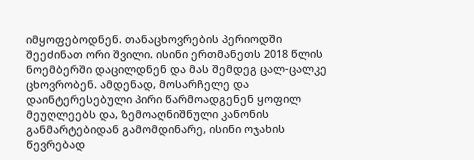იმყოფებოდნენ. თანაცხოვრების პერიოდში შეეძინათ ორი შვილი. ისინი ერთმანეთს 2018 წლის ნოემბერში დაცილდნენ და მას შემდეგ ცალ-ცალკე ცხოვრობენ. ამდენად, მოსარჩელე და დაინტერესებული პირი წარმოადგენენ ყოფილ მეუღლეებს და, ზემოაღნიშნული კანონის განმარტებიდან გამომდინარე, ისინი ოჯახის წევრებად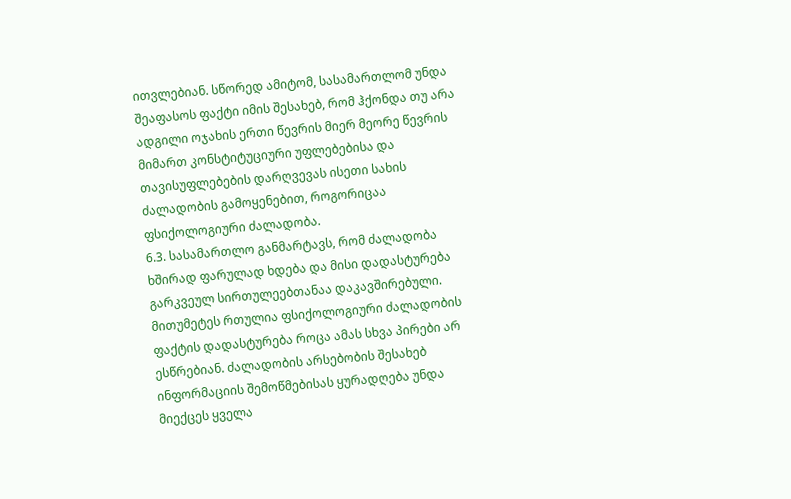ითვლებიან. სწორედ ამიტომ, სასამართლომ უნდა შეაფასოს ფაქტი იმის შესახებ, რომ ჰქონდა თუ არა ადგილი ოჯახის ერთი წევრის მიერ მეორე წევრის მიმართ კონსტიტუციური უფლებებისა და თავისუფლებების დარღვევას ისეთი სახის ძალადობის გამოყენებით, როგორიცაა ფსიქოლოგიური ძალადობა.
6.3. სასამართლო განმარტავს, რომ ძალადობა ხშირად ფარულად ხდება და მისი დადასტურება გარკვეულ სირთულეებთანაა დაკავშირებული. მითუმეტეს რთულია ფსიქოლოგიური ძალადობის ფაქტის დადასტურება როცა ამას სხვა პირები არ ესწრებიან. ძალადობის არსებობის შესახებ ინფორმაციის შემოწმებისას ყურადღება უნდა მიექცეს ყველა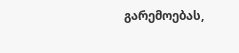გარემოებას,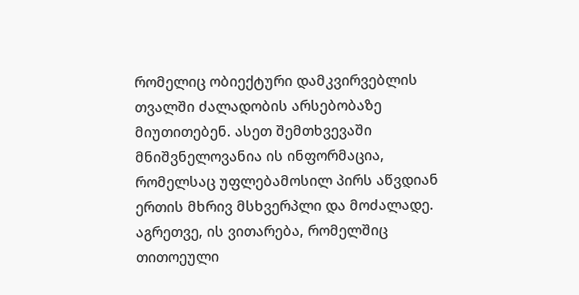რომელიც ობიექტური დამკვირვებლის თვალში ძალადობის არსებობაზე მიუთითებენ. ასეთ შემთხვევაში მნიშვნელოვანია ის ინფორმაცია, რომელსაც უფლებამოსილ პირს აწვდიან ერთის მხრივ მსხვერპლი და მოძალადე. აგრეთვე, ის ვითარება, რომელშიც თითოეული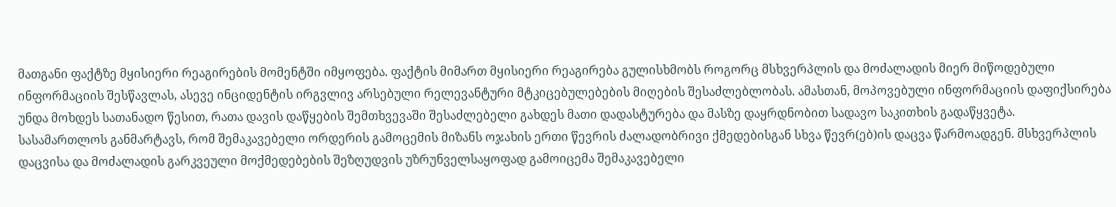მათგანი ფაქტზე მყისიერი რეაგირების მომენტში იმყოფება. ფაქტის მიმართ მყისიერი რეაგირება გულისხმობს როგორც მსხვერპლის და მოძალადის მიერ მიწოდებული ინფორმაციის შესწავლას, ასევე ინციდენტის ირგვლივ არსებული რელევანტური მტკიცებულებების მიღების შესაძლებლობას. ამასთან, მოპოვებული ინფორმაციის დაფიქსირება უნდა მოხდეს სათანადო წესით, რათა დავის დაწყების შემთხვევაში შესაძლებელი გახდეს მათი დადასტურება და მასზე დაყრდნობით სადავო საკითხის გადაწყვეტა.
სასამართლოს განმარტავს, რომ შემაკავებელი ორდერის გამოცემის მიზანს ოჯახის ერთი წევრის ძალადობრივი ქმედებისგან სხვა წევრ(ებ)ის დაცვა წარმოადგენ. მსხვერპლის დაცვისა და მოძალადის გარკვეული მოქმედებების შეზღუდვის უზრუნველსაყოფად გამოიცემა შემაკავებელი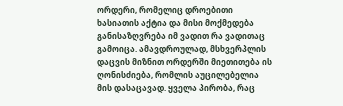ორდერი, რომელიც დროებითი ხასიათის აქტია და მისი მოქმედება განისაზღვრება იმ ვადით რა ვადითაც გამოიცა. ამავდროულად, მსხვერპლის დაცვის მიზნით ორდერში მიეთითება ის ღონისძიება, რომლის აუცილებელია მის დასაცავად. ყველა პირობა, რაც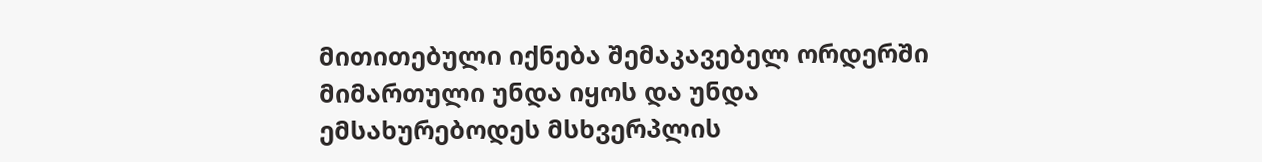მითითებული იქნება შემაკავებელ ორდერში მიმართული უნდა იყოს და უნდა ემსახურებოდეს მსხვერპლის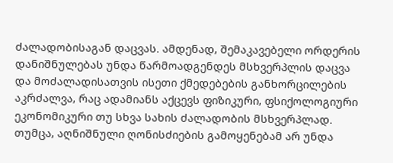ძალადობისაგან დაცვას. ამდენად, შემაკავებელი ორდერის დანიშნულებას უნდა წარმოადგენდეს მსხვერპლის დაცვა და მოძალადისათვის ისეთი ქმედებების განხორცილების აკრძალვა, რაც ადამიანს აქცევს ფიზიკური, ფსიქოლოგიური ეკონომიკური თუ სხვა სახის ძალადობის მსხვერპლად. თუმცა, აღნიშნული ღონისძიების გამოყენებამ არ უნდა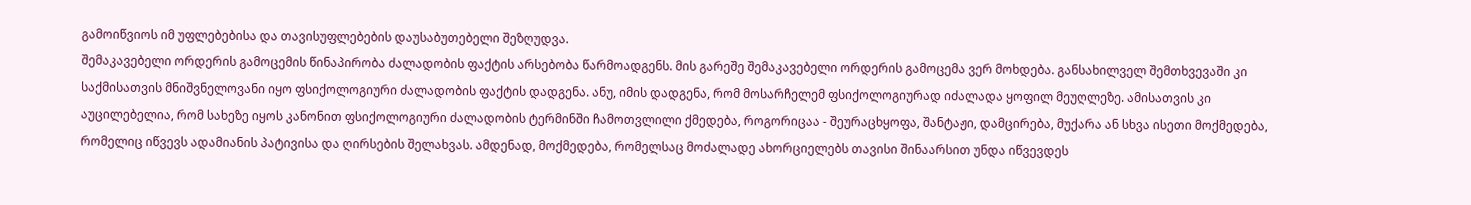გამოიწვიოს იმ უფლებებისა და თავისუფლებების დაუსაბუთებელი შეზღუდვა.
შემაკავებელი ორდერის გამოცემის წინაპირობა ძალადობის ფაქტის არსებობა წარმოადგენს. მის გარეშე შემაკავებელი ორდერის გამოცემა ვერ მოხდება. განსახილველ შემთხვევაში კი საქმისათვის მნიშვნელოვანი იყო ფსიქოლოგიური ძალადობის ფაქტის დადგენა. ანუ, იმის დადგენა, რომ მოსარჩელემ ფსიქოლოგიურად იძალადა ყოფილ მეუღლეზე. ამისათვის კი აუცილებელია, რომ სახეზე იყოს კანონით ფსიქოლოგიური ძალადობის ტერმინში ჩამოთვლილი ქმედება, როგორიცაა - შეურაცხყოფა, შანტაჟი, დამცირება, მუქარა ან სხვა ისეთი მოქმედება, რომელიც იწვევს ადამიანის პატივისა და ღირსების შელახვას. ამდენად, მოქმედება, რომელსაც მოძალადე ახორციელებს თავისი შინაარსით უნდა იწვევდეს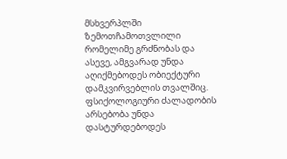მსხვერპლში ზემოთჩამოთვლილი რომელიმე გრძნობას და ასევე, ამგვარად უნდა აღიქმებოდეს ობიექტური დამკვირვებლის თვალშიც. ფსიქოლოგიური ძალადობის არსებობა უნდა დასტურდებოდეს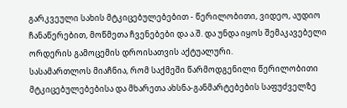გარკვეული სახის მტკიცებულებებით - წერილობითი, ვიდეო, აუდიო ჩანაწერებით, მოწმეთა ჩვენებები და ა.შ. და უნდა იყოს შემაკავებელი ორდერის გამოცემის დროისათვის აქტუალური.
სასამართლოს მიაჩნია, რომ საქმეში წარმოდგენილი წერილობითი მტკიცებულებებისა და მხარეთა ახსნა-განმარტებების საფუძველზე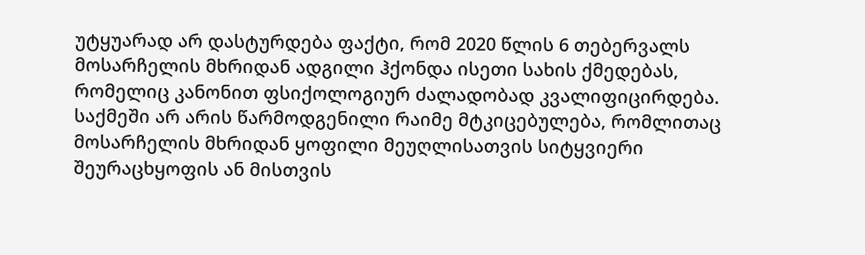უტყუარად არ დასტურდება ფაქტი, რომ 2020 წლის 6 თებერვალს მოსარჩელის მხრიდან ადგილი ჰქონდა ისეთი სახის ქმედებას, რომელიც კანონით ფსიქოლოგიურ ძალადობად კვალიფიცირდება. საქმეში არ არის წარმოდგენილი რაიმე მტკიცებულება, რომლითაც მოსარჩელის მხრიდან ყოფილი მეუღლისათვის სიტყვიერი შეურაცხყოფის ან მისთვის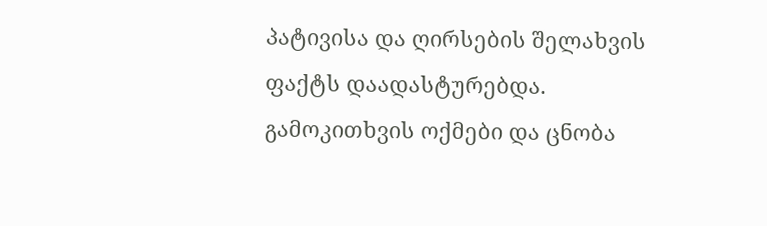პატივისა და ღირსების შელახვის ფაქტს დაადასტურებდა. გამოკითხვის ოქმები და ცნობა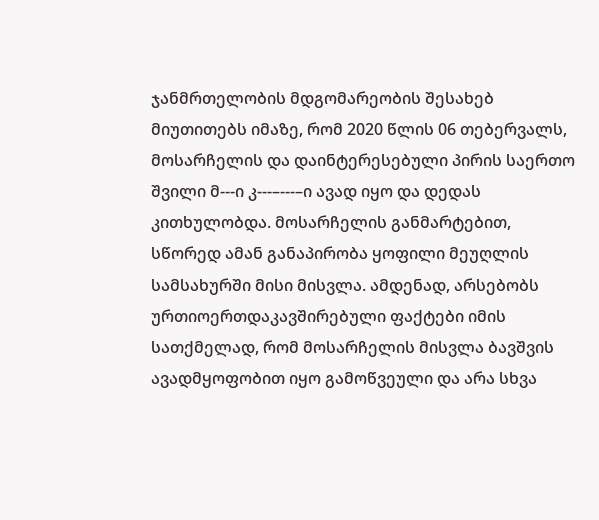ჯანმრთელობის მდგომარეობის შესახებ მიუთითებს იმაზე, რომ 2020 წლის 06 თებერვალს, მოსარჩელის და დაინტერესებული პირის საერთო შვილი მ---ი კ---–---–ი ავად იყო და დედას კითხულობდა. მოსარჩელის განმარტებით, სწორედ ამან განაპირობა ყოფილი მეუღლის სამსახურში მისი მისვლა. ამდენად, არსებობს ურთიოერთდაკავშირებული ფაქტები იმის სათქმელად, რომ მოსარჩელის მისვლა ბავშვის ავადმყოფობით იყო გამოწვეული და არა სხვა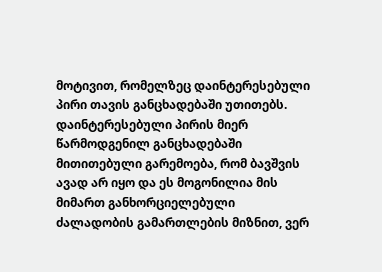მოტივით, რომელზეც დაინტერესებული პირი თავის განცხადებაში უთითებს. დაინტერესებული პირის მიერ წარმოდგენილ განცხადებაში მითითებული გარემოება, რომ ბავშვის ავად არ იყო და ეს მოგონილია მის მიმართ განხორციელებული ძალადობის გამართლების მიზნით, ვერ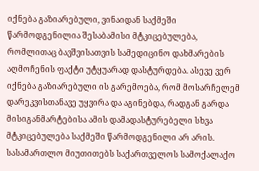იქნება გაზიარებული, ვინაიდან საქმეში წარმოდგენილია შესაბამისი მტკიცებულება, რომლითაც ბავშვისათვის სამედიცინო დახმარების აღმოჩენის ფაქტი უტყუარად დასტურდება. ასევე ვერ იქნება გაზიარებული ის გარემოება, რომ მოსარჩელემ დარეკვისთანავე უყვირა და აგინებდა, რადგან გარდა მისიგანმარტებისა ამის დამადასტურებელი სხვა მტკიცებულება საქმეში წარმოდგენილი არ არის.
სასამართლო მიუთითებს საქართველოს სამოქალაქო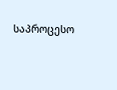საპროცესო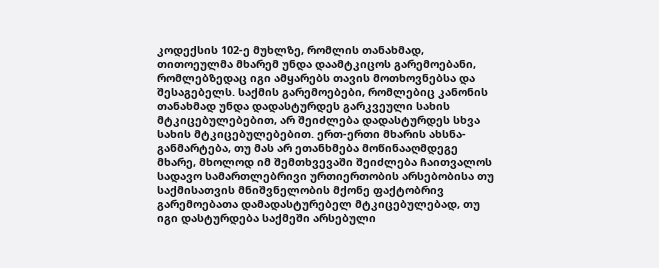კოდექსის 102-ე მუხლზე, რომლის თანახმად, თითოეულმა მხარემ უნდა დაამტკიცოს გარემოებანი, რომლებზედაც იგი ამყარებს თავის მოთხოვნებსა და შესაგებელს. საქმის გარემოებები, რომლებიც კანონის თანახმად უნდა დადასტურდეს გარკვეული სახის მტკიცებულებებით, არ შეიძლება დადასტურდეს სხვა სახის მტკიცებულებებით. ერთ-ერთი მხარის ახსნა-განმარტება, თუ მას არ ეთანხმება მოწინააღმდეგე მხარე, მხოლოდ იმ შემთხვევაში შეიძლება ჩაითვალოს სადავო სამართლებრივი ურთიერთობის არსებობისა თუ საქმისათვის მნიშვნელობის მქონე ფაქტობრივ გარემოებათა დამადასტურებელ მტკიცებულებად, თუ იგი დასტურდება საქმეში არსებული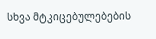სხვა მტკიცებულებების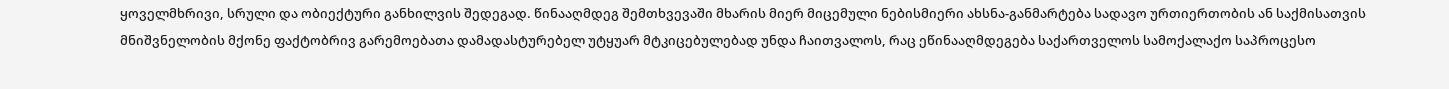ყოველმხრივი, სრული და ობიექტური განხილვის შედეგად. წინააღმდეგ შემთხვევაში მხარის მიერ მიცემული ნებისმიერი ახსნა-განმარტება სადავო ურთიერთობის ან საქმისათვის მნიშვნელობის მქონე ფაქტობრივ გარემოებათა დამადასტურებელ უტყუარ მტკიცებულებად უნდა ჩაითვალოს, რაც ეწინააღმდეგება საქართველოს სამოქალაქო საპროცესო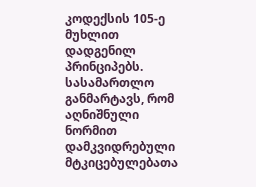კოდექსის 105-ე მუხლით დადგენილ პრინციპებს.
სასამართლო განმარტავს, რომ აღნიშნული ნორმით დამკვიდრებული მტკიცებულებათა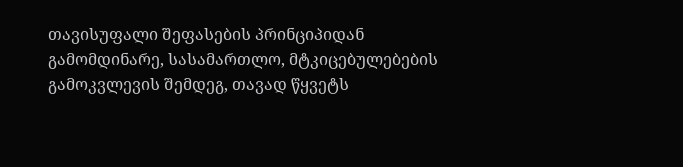თავისუფალი შეფასების პრინციპიდან გამომდინარე, სასამართლო, მტკიცებულებების გამოკვლევის შემდეგ, თავად წყვეტს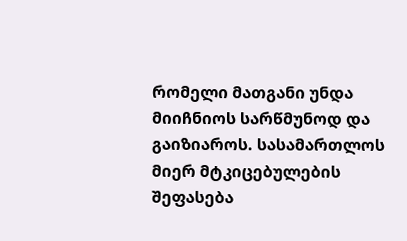რომელი მათგანი უნდა მიიჩნიოს სარწმუნოდ და გაიზიაროს. სასამართლოს მიერ მტკიცებულების შეფასება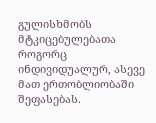გულისხმობს მტკიცებულებათა როგორც ინდივიდუალურ, ასევე მათ ერთობლიობაში შეფასებას.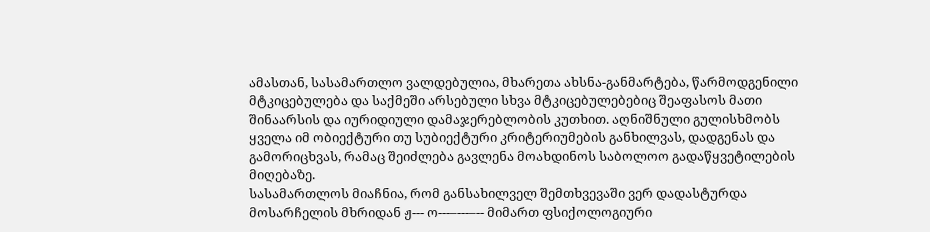ამასთან, სასამართლო ვალდებულია, მხარეთა ახსნა-განმარტება, წარმოდგენილი მტკიცებულება და საქმეში არსებული სხვა მტკიცებულებებიც შეაფასოს მათი შინაარსის და იურიდიული დამაჯერებლობის კუთხით. აღნიშნული გულისხმობს ყველა იმ ობიექტური თუ სუბიექტური კრიტერიუმების განხილვას, დადგენას და გამორიცხვას, რამაც შეიძლება გავლენა მოახდინოს საბოლოო გადაწყვეტილების მიღებაზე.
სასამართლოს მიაჩნია, რომ განსახილველ შემთხვევაში ვერ დადასტურდა მოსარჩელის მხრიდან ჟ--- ო---–---–-- მიმართ ფსიქოლოგიური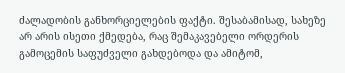ძალადობის განხორციელების ფაქტი. შესაბამისად, სახეზე არ არის ისეთი ქმედება, რაც შემაკავებელი ორდერის გამოცემის საფუძველი გახდებოდა და ამიტომ,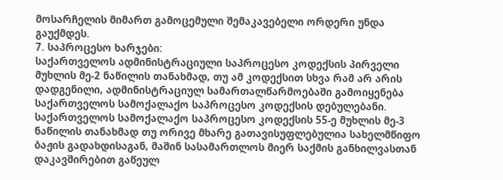მოსარჩელის მიმართ გამოცემული შემაკავებელი ორდერი უნდა გაუქმდეს.
7. საპროცესო ხარჯები:
საქართველოს ადმინისტრაციული საპროცესო კოდექსის პირველი მუხლის მე-2 ნაწილის თანახმად, თუ ამ კოდექსით სხვა რამ არ არის დადგენილი, ადმინისტრაციულ სამართალწარმოებაში გამოიყენება საქართველოს სამოქალაქო საპროცესო კოდექსის დებულებანი.
საქართველოს სამოქალაქო საპროცესო კოდექსის 55-ე მუხლის მე-3 ნაწილის თანახმად თუ ორივე მხარე გათავისუფლებულია სახელმწიფო ბაჟის გადახდისაგან, მაშინ სასამართლოს მიერ საქმის განხილვასთან დაკავშირებით გაწეულ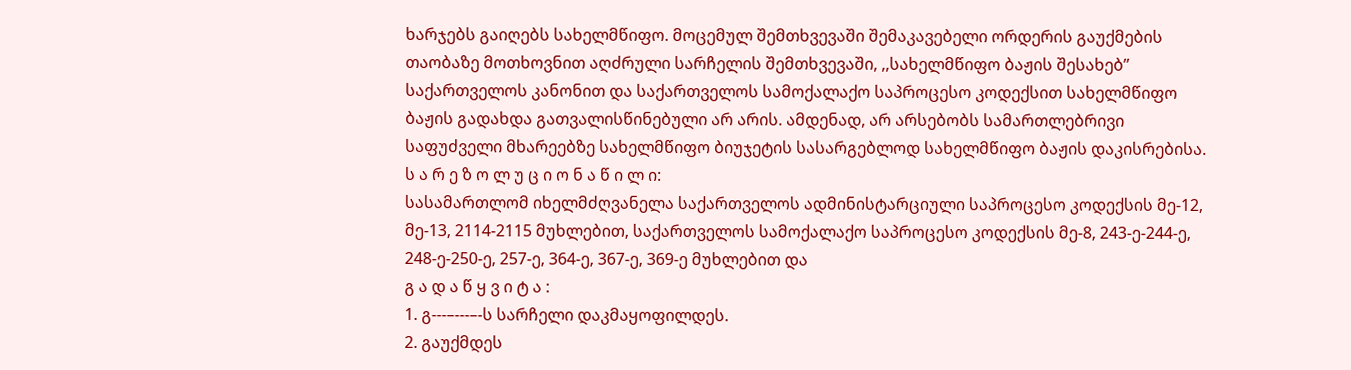ხარჯებს გაიღებს სახელმწიფო. მოცემულ შემთხვევაში შემაკავებელი ორდერის გაუქმების თაობაზე მოთხოვნით აღძრული სარჩელის შემთხვევაში, ,,სახელმწიფო ბაჟის შესახებ’’ საქართველოს კანონით და საქართველოს სამოქალაქო საპროცესო კოდექსით სახელმწიფო ბაჟის გადახდა გათვალისწინებული არ არის. ამდენად, არ არსებობს სამართლებრივი საფუძველი მხარეებზე სახელმწიფო ბიუჯეტის სასარგებლოდ სახელმწიფო ბაჟის დაკისრებისა.
ს ა რ ე ზ ო ლ უ ც ი ო ნ ა წ ი ლ ი:
სასამართლომ იხელმძღვანელა საქართველოს ადმინისტარციული საპროცესო კოდექსის მე-12, მე-13, 2114-2115 მუხლებით, საქართველოს სამოქალაქო საპროცესო კოდექსის მე-8, 243-ე-244-ე, 248-ე-250-ე, 257-ე, 364-ე, 367-ე, 369-ე მუხლებით და
გ ა დ ა წ ყ ვ ი ტ ა :
1. გ---–---–-ს სარჩელი დაკმაყოფილდეს.
2. გაუქმდეს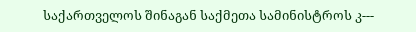საქართველოს შინაგან საქმეთა სამინისტროს კ---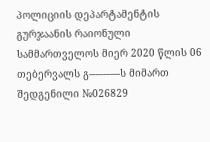პოლიციის დეპარტამენტის გურჯაანის რაიონული სამმართველოს მიერ 2020 წლის 06 თებერვალს გ---–---–-ს მიმართ შედგენილი №026829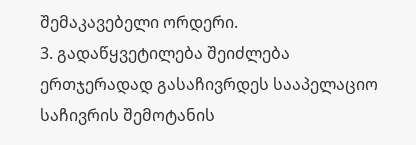შემაკავებელი ორდერი.
3. გადაწყვეტილება შეიძლება ერთჯერადად გასაჩივრდეს სააპელაციო საჩივრის შემოტანის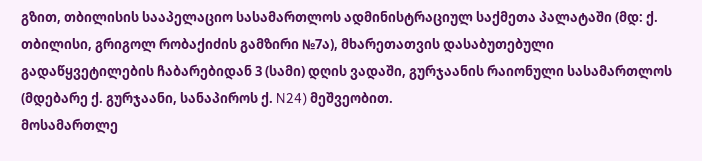გზით, თბილისის სააპელაციო სასამართლოს ადმინისტრაციულ საქმეთა პალატაში (მდ: ქ. თბილისი, გრიგოლ რობაქიძის გამზირი №7ა), მხარეთათვის დასაბუთებული გადაწყვეტილების ჩაბარებიდან 3 (სამი) დღის ვადაში, გურჯაანის რაიონული სასამართლოს (მდებარე ქ. გურჯაანი, სანაპიროს ქ. N24) მეშვეობით.
მოსამართლე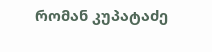რომან კუპატაძე